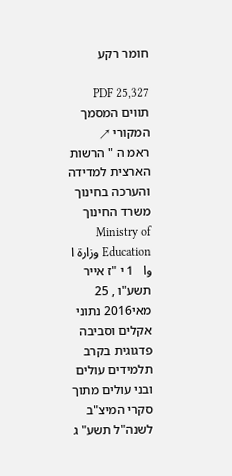חומר רקע

PDF 25,327 תווים המסמך המקורי ↗
ראמ ה " הרשות הארצית למדידה והערכה בחינוך משרד החינוך Ministry of Education وزارة ا  وا   1 י "ז אייר תשע"ו , 25 מאי2016 נתוני אקלים וסביבה פדגוגית בקרב תלמידים עולים ובני עולים מתוך סקרי המיצ"ב לשנה"ל תשע" ג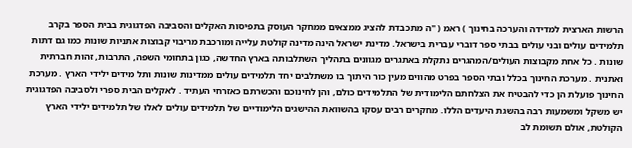הרשות הארצית למדידה והערכה בחינוך ) ראמ ( "ה מתכבדת להציג ממצאים ממחקר העוסק בתפיסות האקלים והסביבה הפדגוגית בבית הספר בקרב תלמידים עולים ובני עולים בבתי ספר דוברי עברית בישראל. מדינת ישראל הינה מדינה קולטת עלייה ומורכבת מריבוי קבוצות אתניות שונות כמו גם דתות שונות . כל אחת מקבוצות העולים/המהגרים נתקלת באתגרים מגוונים בתהליך השתלבותה בארץ החדשה, כגון בתחומי השפה, התרבות, זהות חברתית ואתנית . מערכת החינוך בכלל ובתי הספר בפרט מהווים מעין כור היתוך בו משתלבים יחד תלמידים עולים ממדינות שונות ותל מידים ילידי הארץ . מערכת החינוך פועלת הן כדי להבטיח את הצלחתם הלימודית של התלמידים כולם, והן לחינוכם והכשרתם כאזרחי העתיד . לאקלים הבית ספרי ולסביבה הפדגוגית יש משקל ומשמעות רבה בהשגת היעדים הללו. מחקרים רבים עסקו בהשוואת ההישגים הלימודיים של תלמידים עולים לאלו של תלמידים ילידי הארץ הקולטת, אולם תשומת לב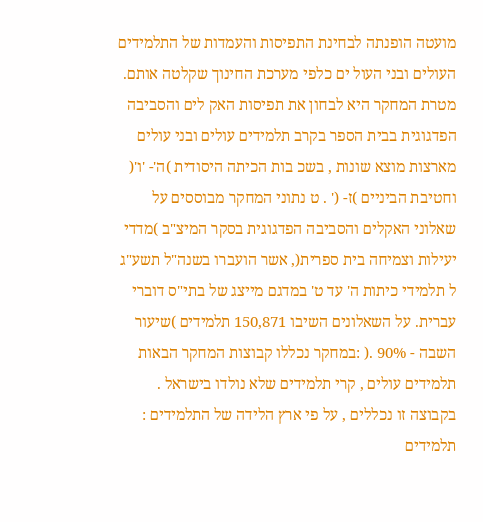מועטה הופנתה לבחינת התפיסות והעמדות של התלמידים העולים ובני העול ים כלפי מערכת החינוך שקלטה אותם. מטרת המחקר היא לבחון את תפיסות האק לים והסביבה הפדגוגית בבית הספר בקרב תלמידים עולים ובני עולים מארצות מוצא שונות , בשכ בות הכיתה היסודית )ה'- 'ו'( וחטיבת הביניים )ז- (' . ט נתוני המחקר מבוססים על שאלוני האקלים והסביבה הפדגוגית בסקר המיצ"ב )מדדי יעילות וצמיחה בית ספרית(, אשר הועברו בשנה"ל תשע"ג ל תלמידי כיתות ה' עד ט' במדגם מייצג של בתי"ס דוברי עברית. על השאלונים השיבו 150,871 תלמידים )שיעור השבה - 90% .( :במחקר נכללו קבוצות המחקר הבאות תלמידים עולים , קרי תלמידים שלא נולדו בישראל . בקבוצה זו נכללים , על פי ארץ הלידה של התלמידים : תלמידים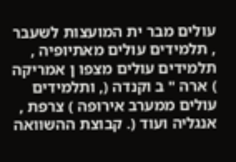עולים מבר ית המועצות לשעבר , תלמידים עולים מאתיופיה , תלמידים עולים מצפו ן אמריקה ) ארה " ב וקנדה (, ותלמידים עולים ממערב אירופה ) צרפת , אנגליה ועוד (. קבוצת ההשוואה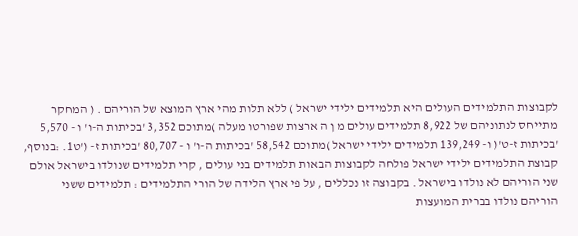לקבוצות התלמידים העולים היא תלמידים ילידי ישראל ) ללא תלות מהי ארץ המוצא של הוריהם . ( המחקר מתייחס לנתוניהם של 8,922 תלמידים עולים מ ן ה ארצות שפורטו מעלה )מתוכם 3,352 'בכיתות ה-ו' ו - 5,570 'בכיתות ז-ט'( ו- 139,249 תלמידים ילידי ישראל )מתוכם 58,542 'בכיתות ה-ו' ו - 80,707 'בכיתות ז- ('ט1. :בנוסף, קבוצת התלמידים ילידי ישראל פולחה לקבוצות הבאות תלמידים בני עולים , קרי תלמידים שנולדו בישראל אולם שני הוריהם לא נולדו בישראל . בקבוצה זו נכללים , על פי ארץ הלידה של הורי התלמידים : תלמידים ששני הוריהם נולדו בברית המועצות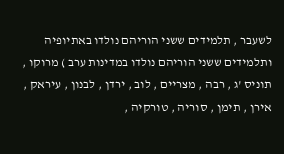לשעבר , תלמידים ששני הוריהם נולדו באתיופיה ותלמידים ששני הוריהם נולדו במדינות ערב ) מרוקו , תוניס 'ג , רבה , מצריים , לוב , ירדן , לבנון , עיראק , אירן , תימן , סוריה , טורקיה ,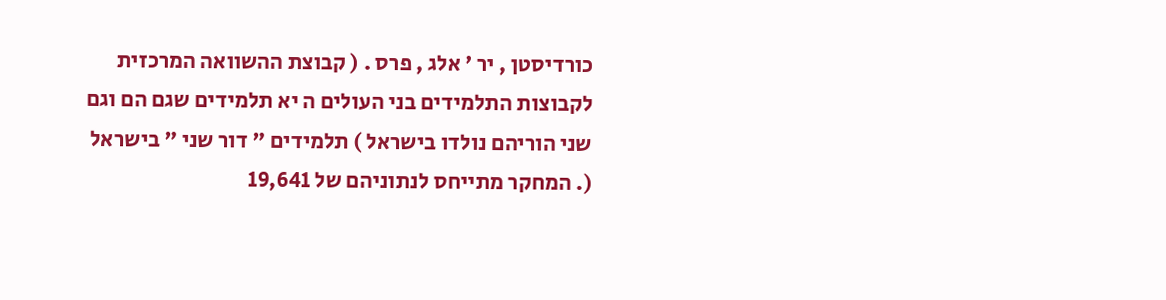כורדיסטן , יר ' אלג , פרס . ( קבוצת ההשוואה המרכזית לקבוצות התלמידים בני העולים ה יא תלמידים שגם הם וגם שני הוריהם נולדו בישראל ) תלמידים " דור שני " בישראל (. המחקר מתייחס לנתוניהם של 19,641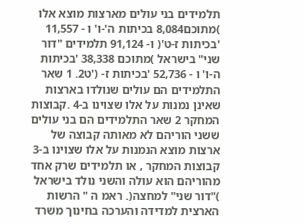תלמידים בני עולים מארצות מוצא אלו )מתוכם8,084 בכיתות ה'-ו' ו - 11,557 'בכיתות ז-ט'( ו- 91,124 תלמידים "דור שני" בישראל )מתוכם 38,338 'בכיתות ה-ו' ו - 52,736 'בכיתות ז- ('ט2. 1 שאר התלמידים הם עולים שנולדו בארצות שאינן נמנות על אלו שצוינו ב-4 .קבוצות המחקר 2 שאר התלמידים הם בני עולים ששני הוריהם לא מאותה קבוצה של ארצות מוצא הנמנות על אלו שצוינו ב-3 קבוצות המחקר , או תלמידים שרק אחד מהוריהם הוא עולה והשני נולד בישראל )"דור שני" למחצה(. ראמ ה " הרשות הארצית למדידה והערכה בחינוך משרד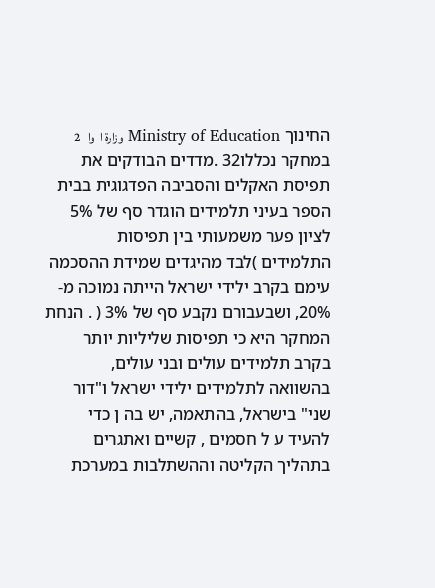החינוך Ministry of Education وزارة ا  وا   2 במחקר נכללו32 .מדדים הבודקים את תפיסת האקלים והסביבה הפדגוגית בבית הספר בעיני תלמידים הוגדר סף של 5% לציון פער משמעותי בין תפיסות התלמידים )לבד מהיגדים שמידת ההסכמה עימם בקרב ילידי ישראל הייתה נמוכה מ- 20%, ושבעבורם נקבע סף של 3% ( . הנחת המחקר היא כי תפיסות שליליות יותר בקרב תלמידים עולים ובני עולים, בהשוואה לתלמידים ילידי ישראל ו"דור שני" בישראל, בהתאמה, יש בה ן כדי להעיד ע ל חסמים , קשיים ואתגרים בתהליך הקליטה וההשתלבות במערכת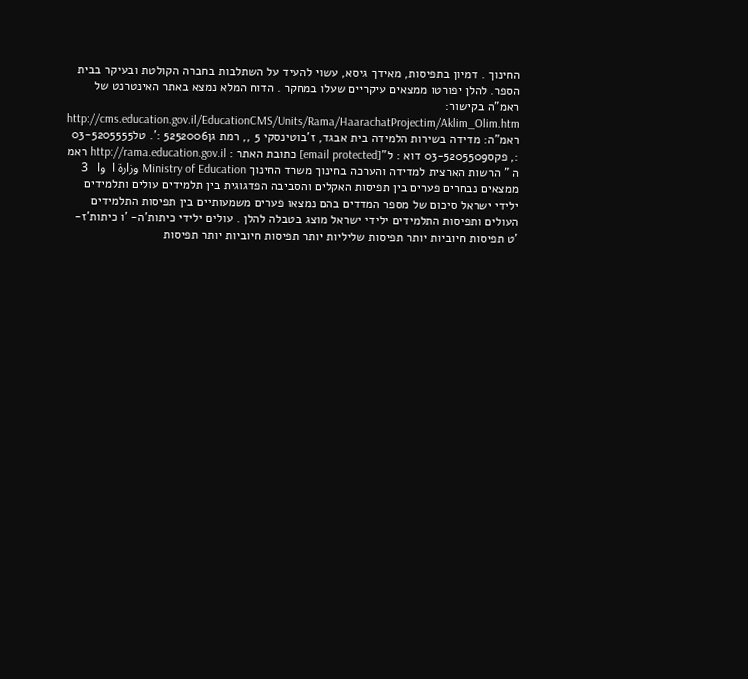החינוך . דמיון בתפיסות, מאידך גיסא, עשוי להעיד על השתלבות בחברה הקולטת ובעיקר בבית הספר. להלן יפורטו ממצאים עיקריים שעלו במחקר . הדוח המלא נמצא באתר האינטרנט של ראמ"ה בקישור: http://cms.education.gov.il/EducationCMS/Units/Rama/HaarachatProjectim/Aklim_Olim.htm ראמ"ה: מדידה בשירות הלמידה בית אבגד, ז'בוטינסקי 5 ,, רמת גן5252006 :'. טל03-5205555 :, פקס03-5205509 דוא : ל"[email protected] כתובת האתר : http://rama.education.gov.il ראמ ה " הרשות הארצית למדידה והערכה בחינוך משרד החינוך Ministry of Education وزارة ا  وا   3 ממצאים נבחרים פערים בין תפיסות האקלים והסביבה הפדגוגית בין תלמידים עולים ותלמידים ילידי ישראל סיכום של מספר המדדים בהם נמצאו פערים משמעותיים בין תפיסות התלמידים העולים ותפיסות התלמידים ילידי ישראל מוצג בטבלה להלן . עולים ילידי כיתות'ה- 'ו כיתות'ז- 'ט תפיסות חיוביות יותר תפיסות שליליות יותר תפיסות חיוביות יותר תפיסות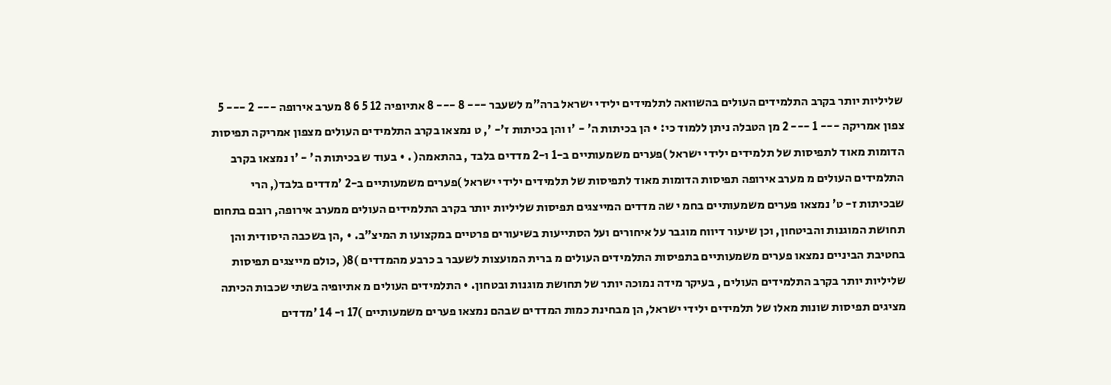שליליות יותר בקרב התלמידים העולים בהשוואה לתלמידים ילידי ישראל ברה"מ לשעבר --- 8 --- 8 אתיופיה 12 5 6 8 מערב אירופה --- 2 --- 5 צפון אמריקה --- 1 --- 2 מן הטבלה ניתן ללמוד כי: • הן בכיתות ה' - 'ו והן בכיתות ז'- ', ט נמצאו בקרב התלמידים העולים מצפון אמריקה תפיסות הדומות מאוד לתפיסות של תלמידים ילידי ישראל )פערים משמעותיים ב-1 ו-2 מדדים בלבד , בהתאמה( . • בעוד ש בכיתות ה' - 'ו נמצאו בקרב התלמידים העולים מ מערב אירופה תפיסות הדומות מאוד לתפיסות של תלמידים ילידי ישראל )פערים משמעותיים ב-2 'מדדים בלבד(, הרי שבכיתות ז- ט' נמצאו פערים משמעותיים בחמ י שה מדדים המייצגים תפיסות שליליות יותר בקרב התלמידים העולים ממערב אירופה, רובם בתחום תחושת המוגנות והביטחון, וכן שיעור דיווח מוגבר על איחורים ועל הסתייעות בשיעורים פרטיים במקצועו ת המיצ"ב. • ,הן בשכבה היסודית והן בחטיבת הביניים נמצאו פערים משמעותיים בתפיסות התלמידים העולים מ ברית המועצות לשעבר ב כרבע מהמדדים )8( ,כולם מייצגים תפיסות שליליות יותר בקרב התלמידים העולים , בעיקר מידה נמוכה יותר של תחושת מוגנות ובטחון. • התלמידים העולים מ אתיופיה בשתי שכבות הכיתה מציגים תפיסות שונות מאלו של תלמידים ילידי ישראל, הן מבחינת כמות המדדים שבהם נמצאו פערים משמעותיים )17 ו- 14 'מדדים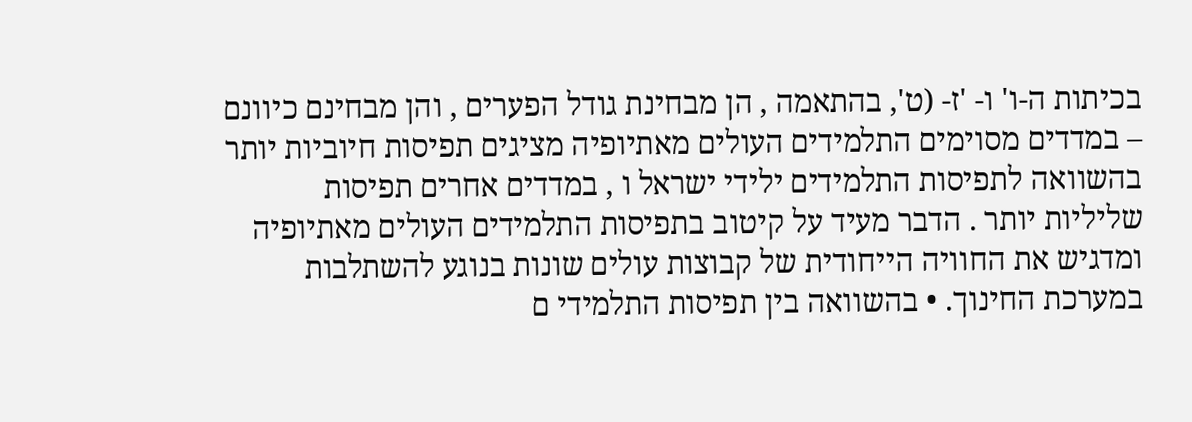בכיתות ה-ו' ו- 'ז- (ט', בהתאמה , הן מבחינת גודל הפערים , והן מבחינם כיוונם – במדדים מסוימים התלמידים העולים מאתיופיה מציגים תפיסות חיוביות יותר בהשוואה לתפיסות התלמידים ילידי ישראל ו , במדדים אחרים תפיסות שליליות יותר . הדבר מעיד על קיטוב בתפיסות התלמידים העולים מאתיופיה ומדגיש את החוויה הייחודית של קבוצות עולים שונות בנוגע להשתלבות במערכת החינוך. • בהשוואה בין תפיסות התלמידי ם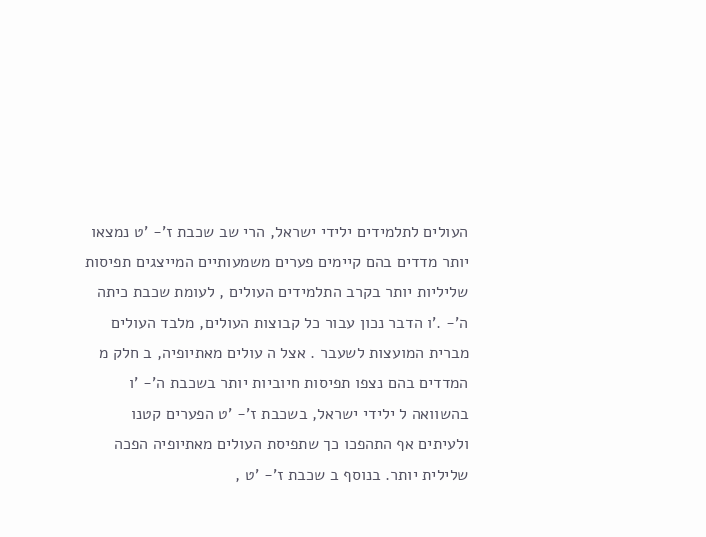העולים לתלמידים ילידי ישראל, הרי שב שכבת ז'- 'ט נמצאו יותר מדדים בהם קיימים פערים משמעותיים המייצגים תפיסות שליליות יותר בקרב התלמידים העולים , לעומת שכבת כיתה ה'- .'ו הדבר נכון עבור כל קבוצות העולים, מלבד העולים מברית המועצות לשעבר . אצל ה עולים מאתיופיה, ב חלק מ המדדים בהם נצפו תפיסות חיוביות יותר בשכבת ה'- 'ו בהשוואה ל ילידי ישראל, בשכבת ז'- 'ט הפערים קטנו ולעיתים אף התהפכו כך שתפיסת העולים מאתיופיה הפכה שלילית יותר. בנוסף ב שכבת ז'- 'ט ,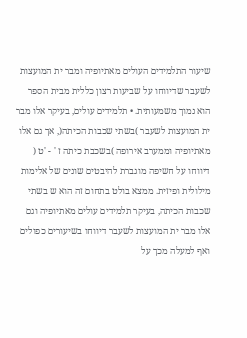שיעור התלמידים העולים מאתיופיה ומבר ית המועצות לשעבר שדיווחו על שביעות רצון כללית מבית הספר הוא נמוך משמעותית. • תלמידים עולים, בעיקר אלו מבר ית המועצות לשעבר )בשתי שכבות הכיתה(, אך גם אלו מאתיופיה וממערב אירופה )בשכבת כיתה ז ' - 'ט ( דיווחו על חשיפה מוגברת להיבטים שונים של אלימות מילולית ופיזית. ממצא בולט בתחום זה הוא ש בשתי שכבות הכיתה, בעיקר תלמידים עולים מאתיופיה וגם אלו מבר ית המועצות לשעבר דיווחו בשיעורים כפולים ואף למעלה מכך על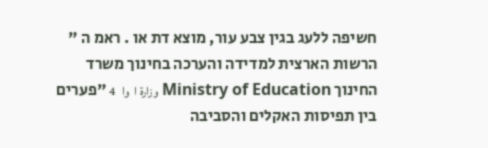חשיפה ללעג בגין צבע עור, מוצא דת או . ראמ ה " הרשות הארצית למדידה והערכה בחינוך משרד החינוך Ministry of Education وزارة ا  وا   4 "פערים בין תפיסות האקלים והסביבה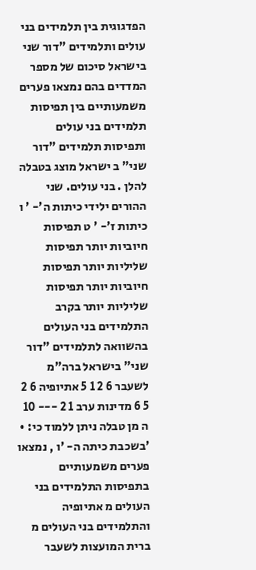הפדגוגית בין תלמידים בני עולים ותלמידים "דור שני בישראל סיכום של מספר המדדים בהם נמצאו פערים משמעותיים בין תפיסות תלמידים בני עולים ותפיסות תלמידים "דור שני" ב ישראל מוצג בטבלה להלן . בני עולים. שני ההורים ילידי כיתות ה'- ' ו כיתות ז'- ' ט תפיסות חיוביות יותר תפיסות שליליות יותר תפיסות חיוביות יותר תפיסות שליליות יותר בקרב התלמידים בני העולים בהשוואה לתלמידים "דור שני" בישראל ברה"מ לשעבר 6 2 1 5 אתיופיה 6 2 5 6 מדינות ערב 1 2 --- 10 ה מן טבלה ניתן ללמוד כי: • 'בשכבת כיתה ה- 'ו , נמצאו פערים משמעותיים בתפיסות התלמידים בני העולים מ אתיופיה והתלמידים בני העולים מ ברית המועצות לשעבר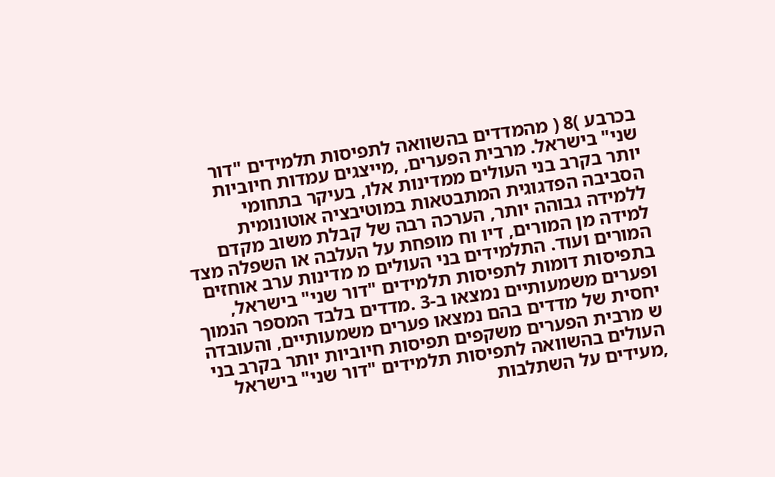בכרבע )8 ( מהמדדים בהשוואה לתפיסות תלמידים "דור שני" בישראל. מרבית הפערים, ,מייצגים עמדות חיוביות יותר בקרב בני העולים ממדינות אלו, בעיקר בתחומי הסביבה הפדגוגית המתבטאות במוטיבציה אוטונומית ללמידה גבוהה יותר, הערכה רבה של קבלת משוב מקדם למידה מן המורים, דיו וח מופחת על העלבה או השפלה מצד המורים ועוד. התלמידים בני העולים מ מדינות ערב אוחזים בתפיסות דומות לתפיסות תלמידים "דור שני" בישראל, ופערים משמעותיים נמצאו ב-3 .מדדים בלבד המספר הנמוך יחסית של מדדים בהם נמצאו פערים משמעותיים, והעובדה ש מרבית הפערים משקפים תפיסות חיוביות יותר בקרב בני העולים בהשוואה לתפיסות תלמידים "דור שני" בישראל ,מעידים על השתלבות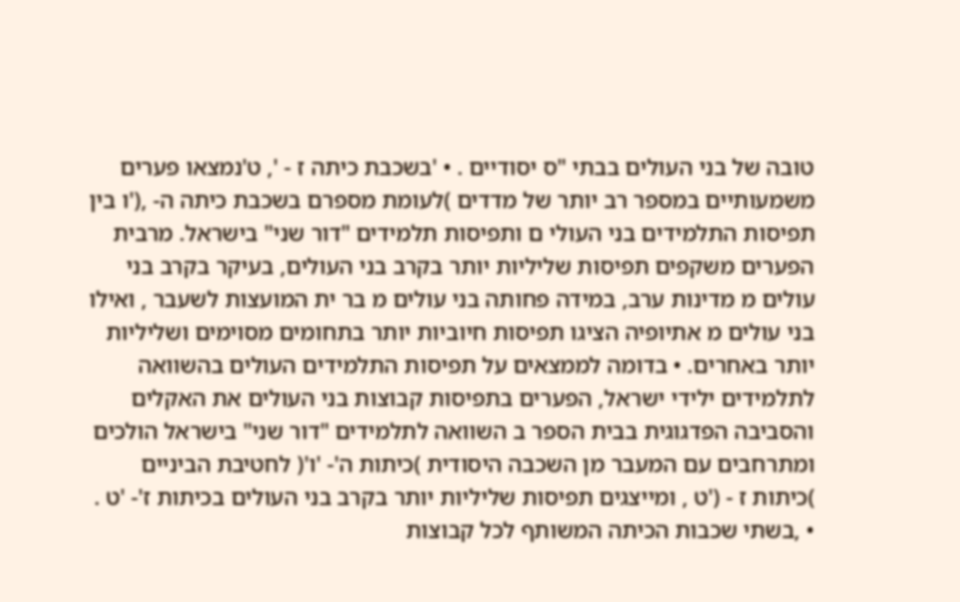טובה של בני העולים בבתי "ס יסודיים . • 'בשכבת כיתה ז - ', ט'נמצאו פערים משמעותיים במספר רב יותר של מדדים )לעומת מספרם בשכבת כיתה ה- ,('ו בין תפיסות התלמידים בני העולי ם ותפיסות תלמידים "דור שני" בישראל. מרבית הפערים משקפים תפיסות שליליות יותר בקרב בני העולים, בעיקר בקרב בני עולים מ מדינות ערב, במידה פחותה בני עולים מ בר ית המועצות לשעבר , ואילו בני עולים מ אתיופיה הציגו תפיסות חיוביות יותר בתחומים מסוימים ושליליות יותר באחרים. • בדומה לממצאים על תפיסות התלמידים העולים בהשוואה לתלמידים ילידי ישראל, הפערים בתפיסות קבוצות בני העולים את האקלים והסביבה הפדגוגית בבית הספר ב השוואה לתלמידים "דור שני" בישראל הולכים ומתרחבים עם המעבר מן השכבה היסודית )כיתות ה'- 'ו'( לחטיבת הביניים )כיתות ז - ('ט , ומייצגים תפיסות שליליות יותר בקרב בני העולים בכיתות ז'- 'ט . • ,בשתי שכבות הכיתה המשותף לכל קבוצות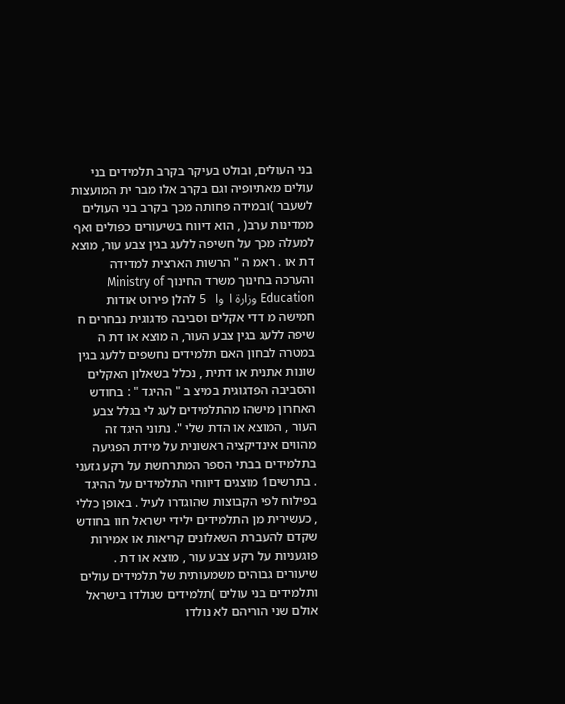בני העולים, ובולט בעיקר בקרב תלמידים בני עולים מאתיופיה וגם בקרב אלו מבר ית המועצות לשעבר )ובמידה פחותה מכך בקרב בני העולים ממדינות ערב( , הוא דיווח בשיעורים כפולים ואף למעלה מכך על חשיפה ללעג בגין צבע עור, מוצא דת או . ראמ ה " הרשות הארצית למדידה והערכה בחינוך משרד החינוך Ministry of Education وزارة ا  وا   5 להלן פירוט אודות חמישה מ דדי אקלים וסביבה פדגוגית נבחרים ח שיפה ללעג בגין צבע העור, ה מוצא או דת ה במטרה לבחון האם תלמידים נחשפים ללעג בגין שונות אתנית או דתית , נכלל בשאלון האקלים והסביבה הפדגוגית במיצ ב " ההיגד " : בחודש האחרון מישהו מהתלמידים לעג לי בגלל צבע העור , המוצא או הדת שלי ". נתוני היגד זה מהווים אינדיקציה ראשונית על מידת הפגיעה בתלמידים בבתי הספר המתרחשת על רקע גזעני . בתרשים1 מוצגים דיווחי התלמידים על ההיגד בפילוח לפי הקבוצות שהוגדרו לעיל . באופן כללי , כעשירית מן התלמידים ילידי ישראל חוו בחודש שקדם להעברת השאלונים קריאות או אמירות פוגעניות על רקע צבע עור , מוצא או דת . שיעורים גבוהים משמעותית של תלמידים עולים ותלמידים בני עולים )תלמידים שנולדו בישראל אולם שני הוריהם לא נולדו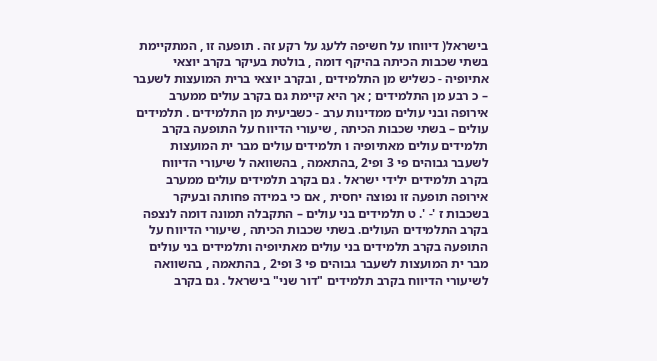בישראל( דיווחו על חשיפה ללעג על רקע זה . תופעה זו , המתקיימת בשתי שכבות הכיתה בהיקף דומה , בולטת בעיקר בקרב יוצאי אתיופיה - כשליש מן התלמידים , ובקרב יוצאי ברית המועצות לשעבר – כ רבע מן התלמידים ; אך היא קיימת גם בקרב עולים ממערב אירופה ובני עולים ממדינות ערב - כשביעית מן התלמידים . תלמידים עולים – בשתי שכבות הכיתה , שיעורי הדיווח על התופעה בקרב תלמידים עולים מאתיופיה ו תלמידים עולים מבר ית המועצות לשעבר גבוהים פי 3 ופי2 ,בהתאמה , בהשוואה ל שיעורי הדיווח בקרב תלמידים ילידי ישראל . גם בקרב תלמידים עולים ממערב אירופה תופעה זו נפוצה יחסית , אם כי במידה פחותה ובעיקר בשכבות ז '- '. ט תלמידים בני עולים – התקבלה תמונה דומה לנצפה בקרב התלמידים העולים. בשתי שכבות הכיתה , שיעורי הדיווח על התופעה בקרב תלמידים בני עולים מאתיופיה ותלמידים בני עולים מבר ית המועצות לשעבר גבוהים פי 3 ופי2 , בהתאמה , בהשוואה לשיעורי הדיווח בקרב תלמידים "דור שני" בישראל . גם בקרב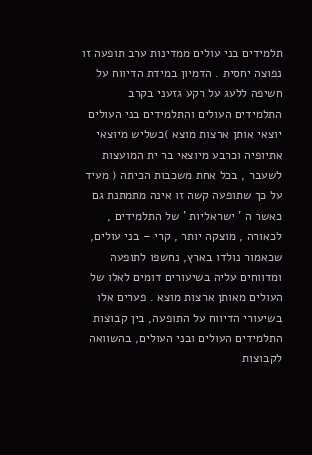תלמידים בני עולים ממדינות ערב תופעה זו נפוצה יחסית . הדמיון במידת הדיווח על חשיפה ללעג על רקע גזעני בקרב התלמידים העולים והתלמידים בני העולים יוצאי אותן ארצות מוצא )כשליש מיוצאי אתיופיה וכרבע מיוצאי בר ית המועצות לשעבר , בכל אחת משכבות הכיתה ( מעיד על כך שתופעה קשה זו אינה מתמתנת גם כאשר ה ' ישראליות ' של התלמידים , לכאורה , מוצקה יותר , קרי – בני עולים, שכאמור נולדו בארץ, נחשפו לתופעה ומדווחים עליה בשיעורים דומים לאלו של העולים מאותן ארצות מוצא . פערים אלו בשיעורי הדיווח על התופעה, בין קבוצות התלמידים העולים ובני העולים, בהשוואה לקבוצות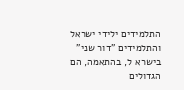התלמידים ילידי ישראל והתלמידים "דור שני" בישרא ל, בהתאמה, הם הגדולים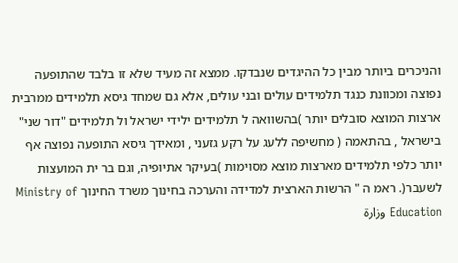והניכרים ביותר מבין כל ההיגדים שנבדקו. ממצא זה מעיד שלא זו בלבד שהתופעה נפוצה ומכוונת כנגד תלמידים עולים ובני עולים, אלא גם שמחד גיסא תלמידים ממרבית ארצות המוצא סובלים יותר )בהשוואה ל תלמידים ילידי ישראל ול תלמידים "דור שני" בישראל , בהתאמה ( מחשיפה ללעג על רקע גזעני , ומאידך גיסא התופעה נפוצה אף יותר כלפי תלמידים מארצות מוצא מסוימות )בעיקר אתיופיה, וגם בר ית המועצות לשעבר(. ראמ ה " הרשות הארצית למדידה והערכה בחינוך משרד החינוך Ministry of Education وزارة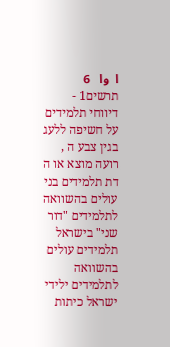ا  وا   6 תרשים1 - דיווחי תלמידים על חשיפה ללעג בגין צבע ה , רועה מוצא או ה דת תלמידים בני עולים בהשוואה לתלמידים "דור שני" בישראל תלמידים עולים בהשוואה לתלמידים ילידי ישראל כיתות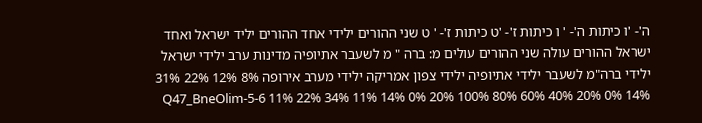ה'- 'ו כיתות ה'- ' ו כיתות ז'- 'ט כיתות ז'- ' ט שני ההורים ילידי אחד ההורים יליד ישראל ואחד ישראל ההורים עולה שני ההורים עולים מ: ברה " מ לשעבר אתיופיה מדינות ערב ילידי ישראל ילידי ברה"מ לשעבר ילידי אתיופיה ילידי צפון אמריקה ילידי מערב אירופה 8% 12% 22% 31% 14% 0% 20% 40% 60% 80% 100% Q47_BneOlim-5-6 11% 22% 34% 11% 14% 0% 20%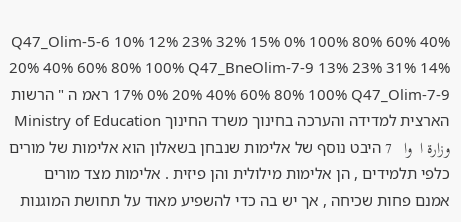40% 60% 80% 100% Q47_Olim-5-6 10% 12% 23% 32% 15% 0% 20% 40% 60% 80% 100% Q47_BneOlim-7-9 13% 23% 31% 14% 17% 0% 20% 40% 60% 80% 100% Q47_Olim-7-9 ראמ ה " הרשות הארצית למדידה והערכה בחינוך משרד החינוך Ministry of Education وزارة ا  وا   7 היבט נוסף של אלימות שנבחן בשאלון הוא אלימות של מורים כלפי תלמידים , הן אלימות מילולית והן פיזית . אלימות מצד מורים אמנם פחות שכיחה , אך יש בה כדי להשפיע מאוד על תחושת המוגנות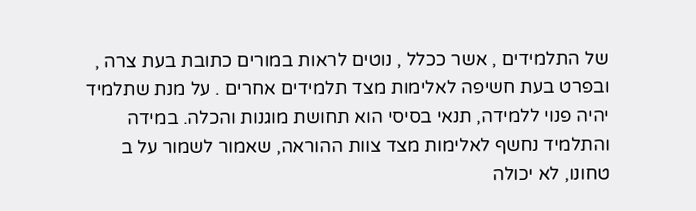של התלמידים , אשר ככלל , נוטים לראות במורים כתובת בעת צרה , ובפרט בעת חשיפה לאלימות מצד תלמידים אחרים . על מנת שתלמיד יהיה פנוי ללמידה, תנאי בסיסי הוא תחושת מוגנות והכלה. במידה והתלמיד נחשף לאלימות מצד צוות ההוראה, שאמור לשמור על ב טחונו, לא יכולה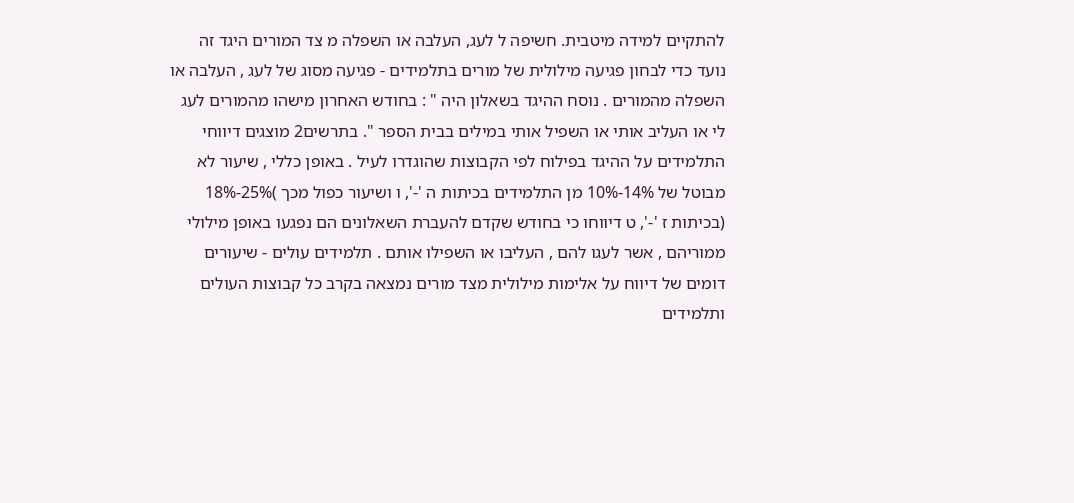להתקיים למידה מיטבית. חשיפה ל לעג, העלבה או השפלה מ צד המורים היגד זה נועד כדי לבחון פגיעה מילולית של מורים בתלמידים - פגיעה מסוג של לעג , העלבה או השפלה מהמורים . נוסח ההיגד בשאלון היה " : בחודש האחרון מישהו מהמורים לעג לי או העליב אותי או השפיל אותי במילים בבית הספר ". בתרשים2 מוצגים דיווחי התלמידים על ההיגד בפילוח לפי הקבוצות שהוגדרו לעיל . באופן כללי , שיעור לא מבוטל של 14%-10% מן התלמידים בכיתות ה '-', ו ושיעור כפול מכך )25%-18% (בכיתות ז '-', ט דיווחו כי בחודש שקדם להעברת השאלונים הם נפגעו באופן מילולי ממוריהם , אשר לעגו להם , העליבו או השפילו אותם . תלמידים עולים - שיעורים דומים של דיווח על אלימות מילולית מצד מורים נמצאה בקרב כל קבוצות העולים ותלמידים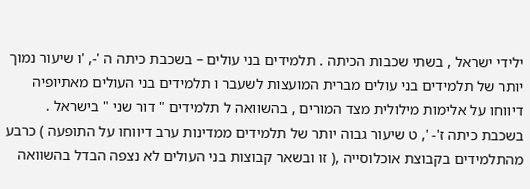ילידי ישראל , בשתי שכבות הכיתה . תלמידים בני עולים – בשכבת כיתה ה '-, 'ו שיעור נמוך יותר של תלמידים בני עולים מברית המועצות לשעבר ו תלמידים בני העולים מאתיופיה דיווחו על אלימות מילולית מצד המורים , בהשוואה ל תלמידים " דור שני " בישראל . בשכבת כיתה ז'- ', ט שיעור גבוה יותר של תלמידים ממדינות ערב דיווחו על התופעה ) כרבע מהתלמידים בקבוצת אוכלוסייה ,( זו ובשאר קבוצות בני העולים לא נצפה הבדל בהשוואה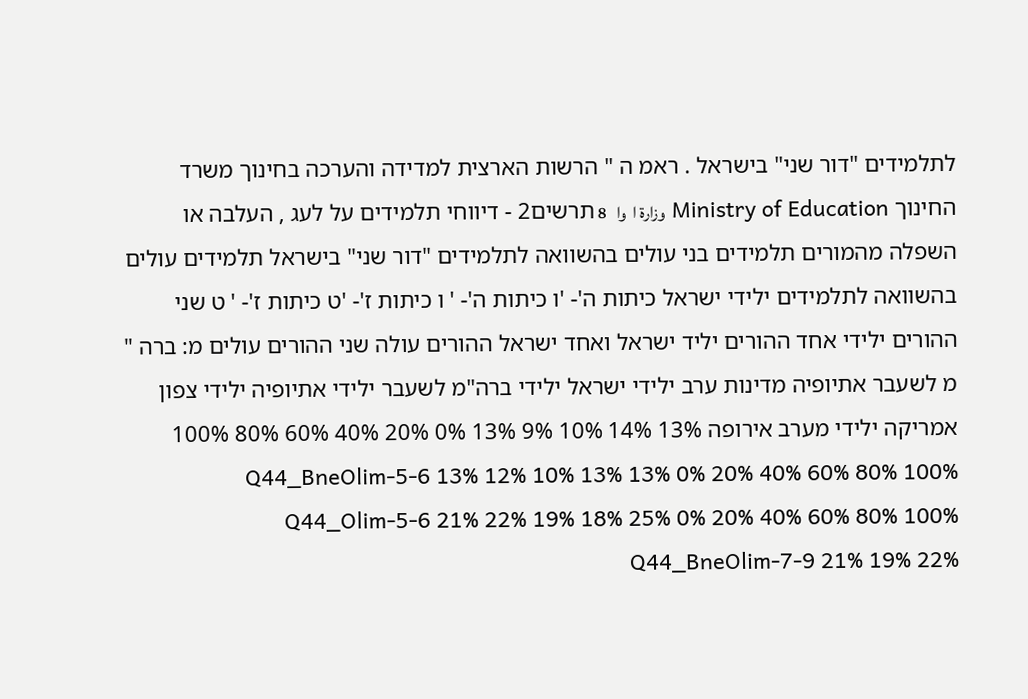לתלמידים "דור שני" בישראל . ראמ ה " הרשות הארצית למדידה והערכה בחינוך משרד החינוך Ministry of Education وزارة ا  وا   8 תרשים2 - דיווחי תלמידים על לעג , העלבה או השפלה מהמורים תלמידים בני עולים בהשוואה לתלמידים "דור שני" בישראל תלמידים עולים בהשוואה לתלמידים ילידי ישראל כיתות ה'- 'ו כיתות ה'- ' ו כיתות ז'- 'ט כיתות ז'- ' ט שני ההורים ילידי אחד ההורים יליד ישראל ואחד ישראל ההורים עולה שני ההורים עולים מ: ברה " מ לשעבר אתיופיה מדינות ערב ילידי ישראל ילידי ברה"מ לשעבר ילידי אתיופיה ילידי צפון אמריקה ילידי מערב אירופה 13% 14% 10% 9% 13% 0% 20% 40% 60% 80% 100% Q44_BneOlim-5-6 13% 12% 10% 13% 13% 0% 20% 40% 60% 80% 100% Q44_Olim-5-6 21% 22% 19% 18% 25% 0% 20% 40% 60% 80% 100% Q44_BneOlim-7-9 21% 19% 22%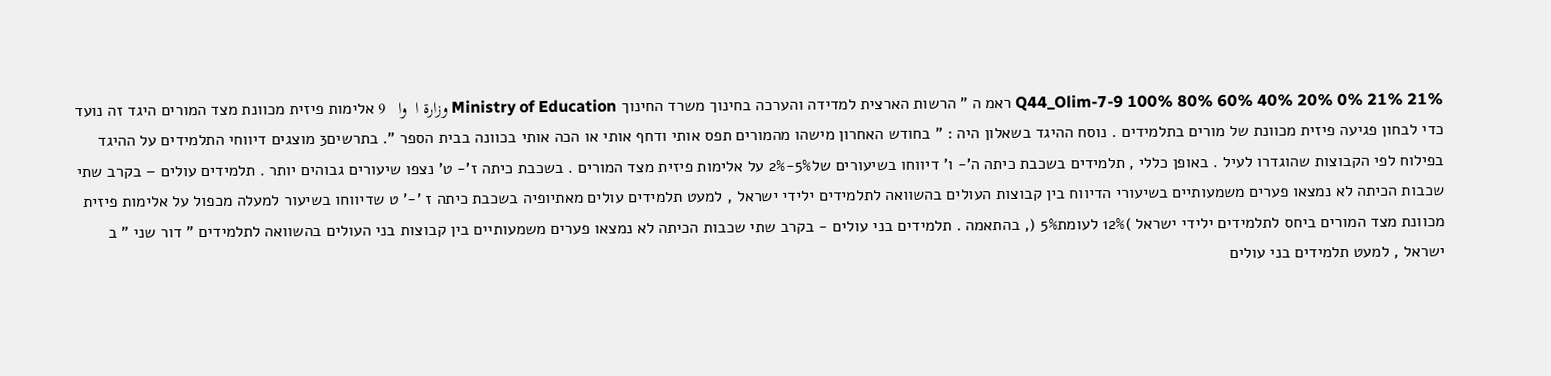21% 21% 0% 20% 40% 60% 80% 100% Q44_Olim-7-9 ראמ ה " הרשות הארצית למדידה והערכה בחינוך משרד החינוך Ministry of Education وزارة ا  وا   9 אלימות פיזית מכוונת מצד המורים היגד זה נועד כדי לבחון פגיעה פיזית מכוונת של מורים בתלמידים . נוסח ההיגד בשאלון היה : " בחודש האחרון מישהו מהמורים תפס אותי ודחף אותי או הכה אותי בכוונה בבית הספר ". בתרשים3 מוצגים דיווחי התלמידים על ההיגד בפילוח לפי הקבוצות שהוגדרו לעיל . באופן כללי , תלמידים בשכבת כיתה ה'- ו' דיווחו בשיעורים של5%-2% על אלימות פיזית מצד המורים . בשכבת כיתה ז'- ט' נצפו שיעורים גבוהים יותר . תלמידים עולים – בקרב שתי שכבות הכיתה לא נמצאו פערים משמעותיים בשיעורי הדיווח בין קבוצות העולים בהשוואה לתלמידים ילידי ישראל , למעט תלמידים עולים מאתיופיה בשכבת כיתה ז '-' ט שדיווחו בשיעור למעלה מכפול על אלימות פיזית מכוונת מצד המורים ביחס לתלמידים ילידי ישראל )12% לעומת5% (, בהתאמה . תלמידים בני עולים - בקרב שתי שכבות הכיתה לא נמצאו פערים משמעותיים בין קבוצות בני העולים בהשוואה לתלמידים " דור שני " ב ישראל , למעט תלמידים בני עולים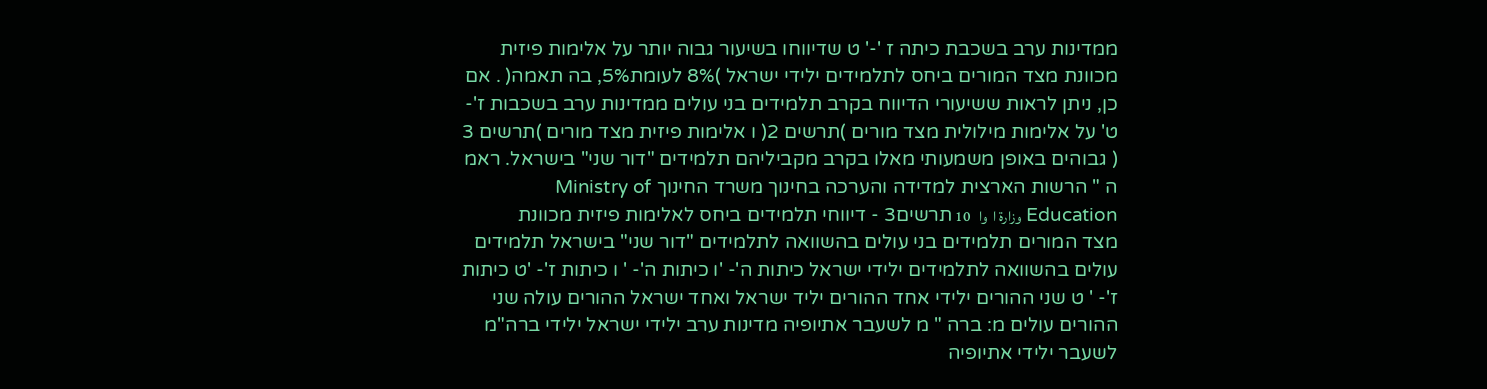ממדינות ערב בשכבת כיתה ז '-' ט שדיווחו בשיעור גבוה יותר על אלימות פיזית מכוונת מצד המורים ביחס לתלמידים ילידי ישראל )8% לעומת5%, בה תאמה( . אם כן, ניתן לראות ששיעורי הדיווח בקרב תלמידים בני עולים ממדינות ערב בשכבות ז'- ט' על אלימות מילולית מצד מורים )תרשים 2( ו אלימות פיזית מצד מורים )תרשים 3 ( גבוהים באופן משמעותי מאלו בקרב מקביליהם תלמידים "דור שני" בישראל. ראמ ה " הרשות הארצית למדידה והערכה בחינוך משרד החינוך Ministry of Education وزارة ا  وا   10 תרשים3 - דיווחי תלמידים ביחס לאלימות פיזית מכוונת מצד המורים תלמידים בני עולים בהשוואה לתלמידים "דור שני" בישראל תלמידים עולים בהשוואה לתלמידים ילידי ישראל כיתות ה'- 'ו כיתות ה'- ' ו כיתות ז'- 'ט כיתות ז'- ' ט שני ההורים ילידי אחד ההורים יליד ישראל ואחד ישראל ההורים עולה שני ההורים עולים מ: ברה " מ לשעבר אתיופיה מדינות ערב ילידי ישראל ילידי ברה"מ לשעבר ילידי אתיופיה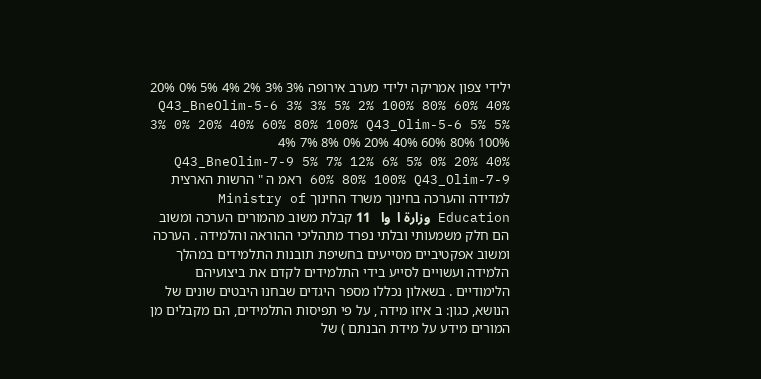ילידי צפון אמריקה ילידי מערב אירופה 3% 3% 2% 4% 5% 0% 20% 40% 60% 80% 100% Q43_BneOlim-5-6 3% 3% 5% 2% 3% 0% 20% 40% 60% 80% 100% Q43_Olim-5-6 5% 5% 4% 7% 8% 0% 20% 40% 60% 80% 100% Q43_BneOlim-7-9 5% 7% 12% 6% 5% 0% 20% 40% 60% 80% 100% Q43_Olim-7-9 ראמ ה " הרשות הארצית למדידה והערכה בחינוך משרד החינוך Ministry of Education وزارة ا  وا   11 קבלת משוב מהמורים הערכה ומשוב הם חלק משמעותי ובלתי נפרד מתהליכי ההוראה והלמידה . הערכה ומשוב אפקטיביים מסייעים בחשיפת תובנות התלמידים במהלך הלמידה ועשויים לסייע בידי התלמידים לקדם את ביצועיהם הלימודיים . בשאלון נכללו מספר היגדים שבחנו היבטים שונים של הנושא, כגון: ב איזו מידה , על פי תפיסות התלמידים, הם מקבלים מן המורים מידע על מידת הבנתם ) של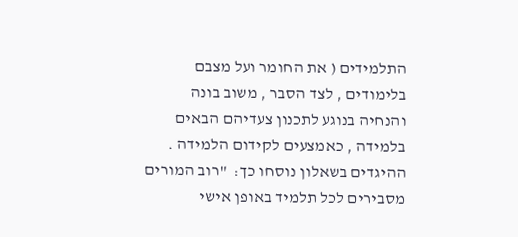התלמידים ( את החומר ועל מצבם בלימודים , לצד הסבר , משוב בונה והנחיה בנוגע לתכנון צעדיהם הבאים בלמידה , כאמצעים לקידום הלמידה . ההיגדים בשאלון נוסחו כך:  "רוב המורים מסבירים לכל תלמיד באופן אישי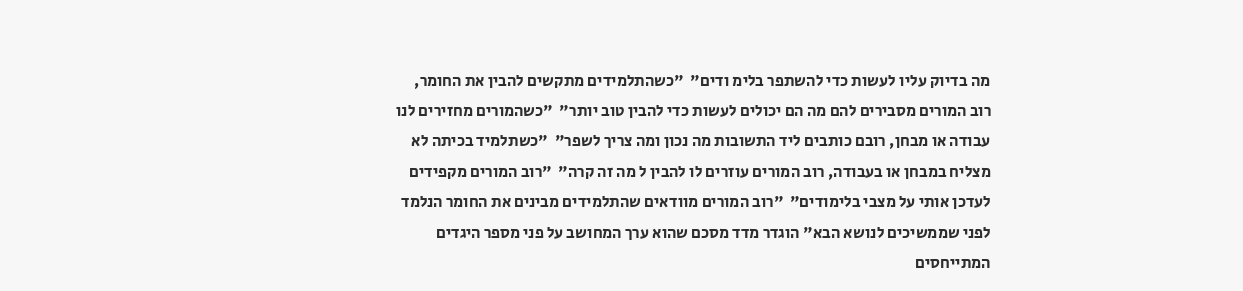מה בדיוק עליו לעשות כדי להשתפר בלימ ודים"  "כשהתלמידים מתקשים להבין את החומר, רוב המורים מסבירים להם מה הם יכולים לעשות כדי להבין טוב יותר"  "כשהמורים מחזירים לנו עבודה או מבחן, רובם כותבים ליד התשובות מה נכון ומה צריך לשפר"  "כשתלמיד בכיתה לא מצליח במבחן או בעבודה, רוב המורים עוזרים לו להבין ל מה זה קרה"  "רוב המורים מקפידים לעדכן אותי על מצבי בלימודים"  "רוב המורים מוודאים שהתלמידים מבינים את החומר הנלמד לפני שממשיכים לנושא הבא" הוגדר מדד מסכם שהוא ערך המחושב על פני מספר היגדים המתייחסים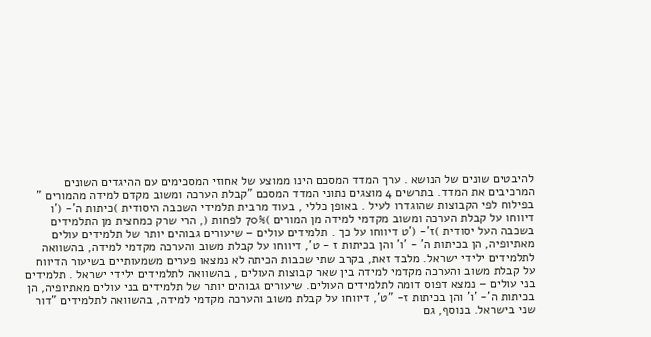להיבטים שונים של הנושא . ערך המדד המסכם הינו ממוצע של אחוזי המסכימים עם ההיגדים השונים המרכיבים את המדד. בתרשים 4 מוצגים נתוני המדד המסכם "קבלת הערכה ומשוב מקדם למידה מהמורים " בפילוח לפי הקבוצות שהוגדרו לעיל . באופן כללי , בעוד מרבית תלמידי השכבה היסודית )כיתות ה'- ('ו דיווחו על קבלת הערכה ומשוב מקדמי למידה מן המורים )70% לפחות (, הרי שרק כמחצית מן התלמידים בשכבה העל יסודית )ז'- ('ט דיווחו על כך . תלמידים עולים – שיעורים גבוהים יותר של תלמידים עולים מאתיופיה, הן בכיתות ה' - 'ו' והן בכיתות ז - ט', דיווחו על קבלת משוב והערכה מקדמי למידה, בהשוואה לתלמידים ילידי ישראל. מלבד זאת, בקרב שתי שכבות הכיתה לא נמצאו פערים משמעותיים בשיעור הדיווח על קבלת משוב והערכה מקדמי למידה בין שאר קבוצות העולים , בהשוואה לתלמידים ילידי ישראל . תלמידים בני עולים – נמצא דפוס דומה לתלמידים העולים. שיעורים גבוהים יותר של תלמידים בני עולים מאתיופיה, הן בכיתות ה'- 'ו' והן בכיתות ז- "ט', דיווחו על קבלת משוב והערכה מקדמי למידה, בהשוואה לתלמידים "דור שני בישראל. בנוסף, גם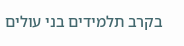בקרב תלמידים בני עולים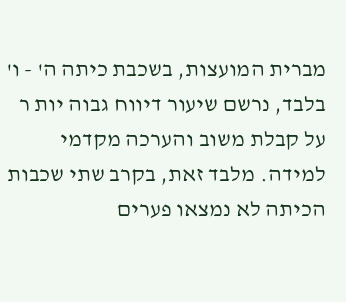מברית המועצות, בשכבת כיתה ה' - ו' בלבד, נרשם שיעור דיווח גבוה יות ר על קבלת משוב והערכה מקדמי למידה. מלבד זאת, בקרב שתי שכבות הכיתה לא נמצאו פערים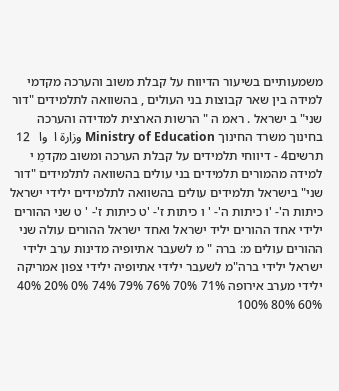משמעותיים בשיעור הדיווח על קבלת משוב והערכה מקדמי למידה בין שאר קבוצות בני העולים , בהשוואה לתלמידים "דור שני" ב ישראל . ראמ ה " הרשות הארצית למדידה והערכה בחינוך משרד החינוך Ministry of Education وزارة ا  وا   12 תרשים4 - דיווחי תלמידים על קבלת הערכה ומשוב מקדמֵ י למידה מהמורים תלמידים בני עולים בהשוואה לתלמידים "דור שני" בישראל תלמידים עולים בהשוואה לתלמידים ילידי ישראל כיתות ה'- 'ו כיתות ה'- ' ו כיתות ז'- 'ט כיתות ז'- ' ט שני ההורים ילידי אחד ההורים יליד ישראל ואחד ישראל ההורים עולה שני ההורים עולים מ: ברה " מ לשעבר אתיופיה מדינות ערב ילידי ישראל ילידי ברה"מ לשעבר ילידי אתיופיה ילידי צפון אמריקה ילידי מערב אירופה 71% 70% 76% 79% 74% 0% 20% 40% 60% 80% 100%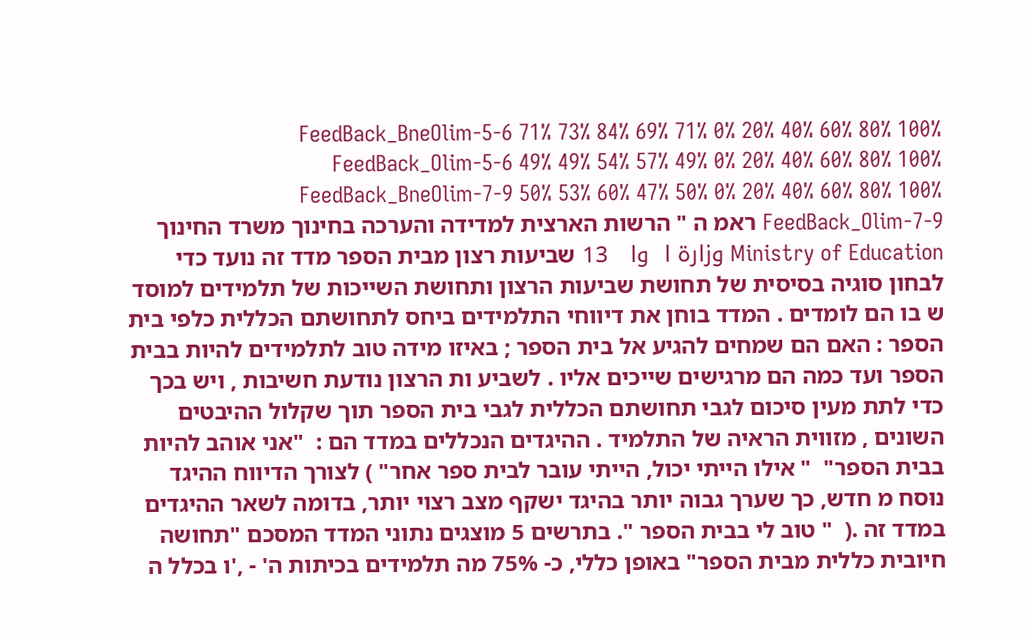FeedBack_BneOlim-5-6 71% 73% 84% 69% 71% 0% 20% 40% 60% 80% 100% FeedBack_Olim-5-6 49% 49% 54% 57% 49% 0% 20% 40% 60% 80% 100% FeedBack_BneOlim-7-9 50% 53% 60% 47% 50% 0% 20% 40% 60% 80% 100% FeedBack_Olim-7-9 ראמ ה " הרשות הארצית למדידה והערכה בחינוך משרד החינוך Ministry of Education وزارة ا  وا   13 שביעות רצון מבית הספר מדד זה נועד כדי לבחון סוגיה בסיסית של תחושת שביעות הרצון ותחושת השייכות של תלמידים למוסד ש בו הם לומדים . המדד בוחן את דיווחי התלמידים ביחס לתחושתם הכללית כלפי בית הספר : האם הם שמחים להגיע אל בית הספר ; באיזו מידה טוב לתלמידים להיות בבית הספר ועד כמה הם מרגישים שייכים אליו . לשביע ות הרצון נודעת חשיבות , ויש בכך כדי לתת מעין סיכום לגבי תחושתם הכללית לגבי בית הספר תוך שקלול ההיבטים השונים , מזווית הראיה של התלמיד . ההיגדים הנכללים במדד הם :  "אני אוהב להיות בבית הספר"  " אילו הייתי יכול, הייתי עובר לבית ספר אחר" ) לצורך הדיווח ההיגד נוּסח מ חדש, כך שערך גבוה יותר בהיגד ישקף מצב רצוי יותר, בדומה לשאר ההיגדים במדד זה .(  " טוב לי בבית הספר ". בתרשים 5 מוצגים נתוני המדד המסכם "תחושה חיובית כללית מבית הספר" באופן כללי, כ- 75% מה תלמידים בכיתות ה' - ,'ו בכלל ה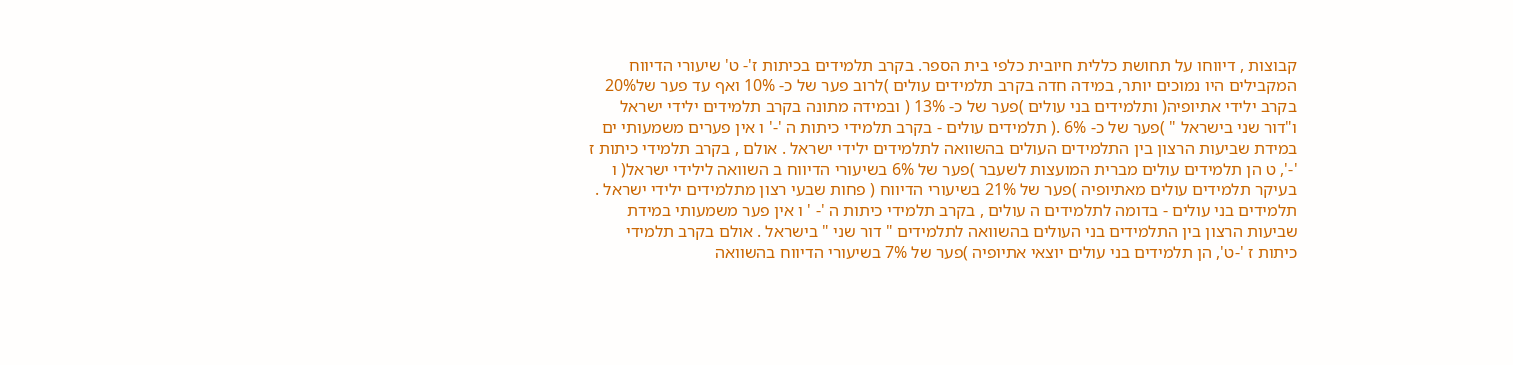קבוצות , דיווחו על תחושת כללית חיובית כלפי בית הספר. בקרב תלמידים בכיתות ז'- ט' שיעורי הדיווח המקבילים היו נמוכים יותר, במידה חדה בקרב תלמידים עולים )לרוב פער של כ- 10% ואף עד פער של20% בקרב ילידי אתיופיה( ותלמידים בני עולים )פער של כ- 13% ( ובמידה מתונה בקרב תלמידים ילידי ישראל ו"דור שני בישראל " )פער של כ- 6% .( תלמידים עולים - בקרב תלמידי כיתות ה '-' ו אין פערים משמעותי ים במידת שביעות הרצון בין התלמידים העולים בהשוואה לתלמידים ילידי ישראל . אולם , בקרב תלמידי כיתות ז '-', ט הן תלמידים עולים מברית המועצות לשעבר )פער של 6% בשיעורי הדיווח ב השוואה לילידי ישראל( ו בעיקר תלמידים עולים מאתיופיה )פער של 21% בשיעורי הדיווח ( פחות שבעי רצון מתלמידים ילידי ישראל . תלמידים בני עולים - בדומה לתלמידים ה עולים , בקרב תלמידי כיתות ה '- ' ו אין פער משמעותי במידת שביעות הרצון בין התלמידים בני העולים בהשוואה לתלמידים " דור שני " בישראל . אולם בקרב תלמידי כיתות ז '-ט', הן תלמידים בני עולים יוצאי אתיופיה )פער של 7% בשיעורי הדיווח בהשוואה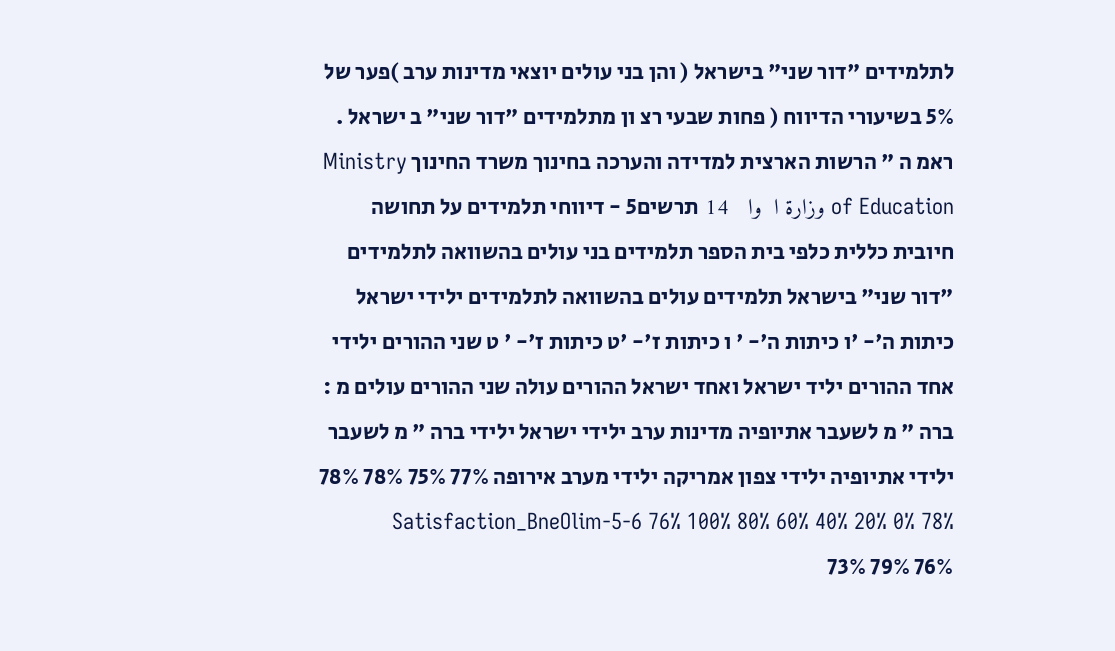לתלמידים "דור שני" בישראל ( והן בני עולים יוצאי מדינות ערב )פער של 5% בשיעורי הדיווח ( פחות שבעי רצ ון מתלמידים "דור שני" ב ישראל . ראמ ה " הרשות הארצית למדידה והערכה בחינוך משרד החינוך Ministry of Education وزارة ا  وا   14 תרשים5 - דיווחי תלמידים על תחושה חיובית כללית כלפי בית הספר תלמידים בני עולים בהשוואה לתלמידים "דור שני" בישראל תלמידים עולים בהשוואה לתלמידים ילידי ישראל כיתות ה'- 'ו כיתות ה'- ' ו כיתות ז'- 'ט כיתות ז'- ' ט שני ההורים ילידי אחד ההורים יליד ישראל ואחד ישראל ההורים עולה שני ההורים עולים מ : ברה " מ לשעבר אתיופיה מדינות ערב ילידי ישראל ילידי ברה " מ לשעבר ילידי אתיופיה ילידי צפון אמריקה ילידי מערב אירופה 77% 75% 78% 78% 78% 0% 20% 40% 60% 80% 100% Satisfaction_BneOlim-5-6 76% 73% 79% 76%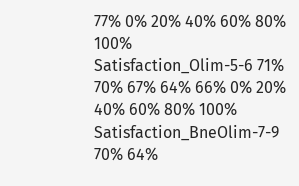77% 0% 20% 40% 60% 80% 100% Satisfaction_Olim-5-6 71% 70% 67% 64% 66% 0% 20% 40% 60% 80% 100% Satisfaction_BneOlim-7-9 70% 64%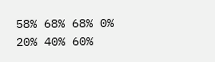58% 68% 68% 0% 20% 40% 60%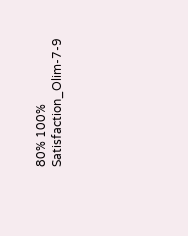80% 100% Satisfaction_Olim-7-9